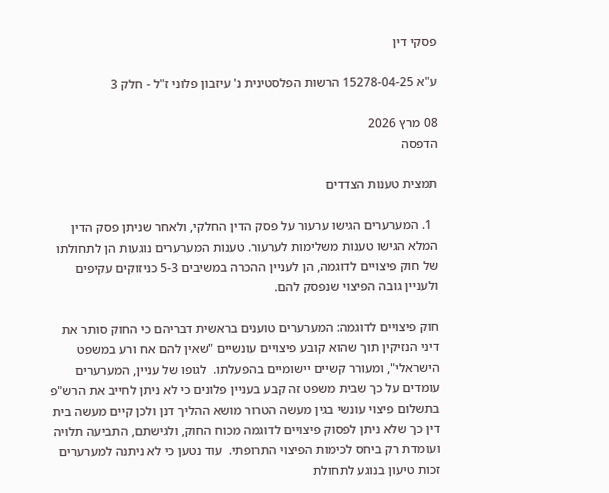פסקי דין

ע"א 15278-04-25 הרשות הפלסטינית נ' עיזבון פלוני ז"ל - חלק 3

08 מרץ 2026
הדפסה

תמצית טענות הצדדים

  1. המערערים הגישו ערעור על פסק הדין החלקי, ולאחר שניתן פסק הדין המלא הגישו טענות משלימות לערעור. טענות המערערים נוגעות הן לתחולתו של חוק פיצויים לדוגמה, הן לעניין ההכרה במשיבים 5-3 כניזוקים עקיפים ולעניין גובה הפיצוי שנפסק להם.

חוק פיצויים לדוגמה: המערערים טוענים בראשית דבריהם כי החוק סותר את דיני הנזיקין תוך שהוא קובע פיצויים עונשיים "שאין להם אח ורע במשפט הישראלי", ומעורר קשיים יישומיים בהפעלתו.  לגופו של עניין, המערערים עומדים על כך שבית משפט זה קבע בעניין פלונים כי לא ניתן לחייב את הרש"פ בתשלום פיצוי עונשי בגין מעשה הטרור מושא ההליך דנן ולכן קיים מעשה בית דין כך שלא ניתן לפסוק פיצויים לדוגמה מכוח החוק, ולגישתם, התביעה תלויה ועומדת רק ביחס לכימות הפיצוי התרופתי.  עוד נטען כי לא ניתנה למערערים זכות טיעון בנוגע לתחולת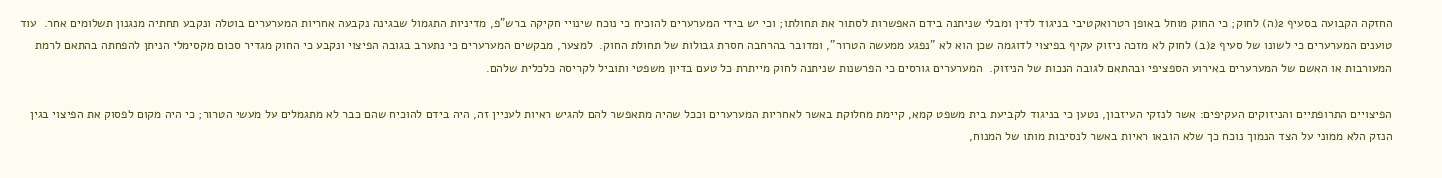החזקה הקבועה בסעיף 2(ה) לחוק; כי החוק מוחל באופן רטרואקטיבי בניגוד לדין ומבלי שניתנה בידם האפשרות לסתור את תחולתו; וכי יש בידי המערערים להוכיח כי נוכח שינויי חקיקה ברש"פ, מדיניות התגמול שבגינה נקבעה אחריות המערערים בוטלה ונקבע תחתיה מנגנון תשלומים אחר.  עוד טוענים המערערים כי לשונו של סעיף 2(ב) לחוק לא מזכה ניזוק עקיף בפיצוי לדוגמה שכן הוא לא "נפגע ממעשה הטרור", ומדובר בהרחבה חסרת גבולות של תחולת החוק.  למצער, מבקשים המערערים כי נתערב בגובה הפיצוי ונקבע כי החוק מגדיר סכום מקסימלי הניתן להפחתה בהתאם לרמת המעורבות או האשם של המערערים באירוע הספציפי ובהתאם לגובה הנכות של הניזוק.  המערערים גורסים כי הפרשנות שניתנה לחוק מייתרת כל טעם בדיון משפטי ותוביל לקריסה כלכלית שלהם.

הפיצויים התרופתיים והניזוקים העקיפים: אשר לנזקי העיזבון, נטען כי בניגוד לקביעת בית משפט קמא, קיימת מחלוקת באשר לאחריות המערערים וככל שהיה מתאפשר להם להגיש ראיות לעניין זה, היה בידם להוכיח שהם כבר לא מתגמלים על מעשי הטרור; כי היה מקום לפסוק את הפיצוי בגין הנזק הלא ממוני על הצד הנמוך נוכח כך שלא הובאו ראיות באשר לנסיבות מותו של המנוח,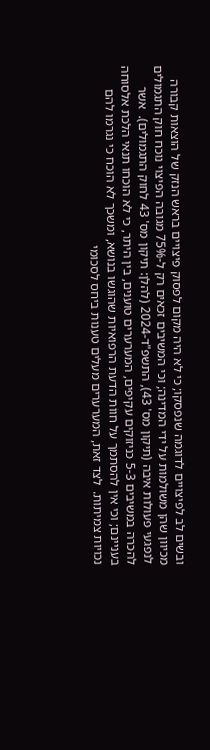ובשים לב לפיצויים לדוגמה שנפסקו; כי לא היה מקום לפסוק פיצויים בראש הנזק של הוצאות קבורה מכיוון שהן משולמות על ידי המדינה; וכי המשיבים זכאים רק ל-75% מגובה הפיצוי נוכח חוק התגמולים לנפגעי פעולות איבה (תיקון מס' 43), התשפ"ד-2024 (להלן: תיקון מס' 43 לחוק התגמולים).  אשר להכרה במשיבים 5-3 כניזוקים עקיפים, המערערים טוענים, בין היתר, כי לא הוכחו תנאי הלכת אלסוחה בעניינם; וכי אין להסתמך על חווֹת הדעת הרפואיות שהוגשו בנושא, ומשכך לא הוכח כי נגרמו להם נכויות צמיתות.  לצד זאת, המערערים מעלים טענות ביחס לסכומי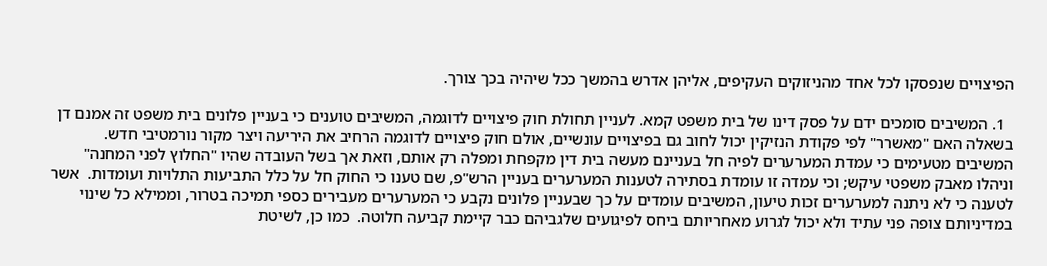הפיצויים שנפסקו לכל אחד מהניזוקים העקיפים, אליהן אדרש בהמשך ככל שיהיה בכך צורך.

  1. המשיבים סומכים ידם על פסק דינו של בית משפט קמא. לעניין תחולת חוק פיצויים לדוגמה, המשיבים טוענים כי בעניין פלונים בית משפט זה אמנם דן בשאלה האם "מאשרר" לפי פקודת הנזיקין יכול לחוב גם בפיצויים עונשיים, אולם חוק פיצויים לדוגמה הרחיב את היריעה ויצר מקור נורמטיבי חדש.  המשיבים מטעימים כי עמדת המערערים לפיה חל בעניינם מעשה בית דין מקפחת ומפלה רק אותם, וזאת אך בשל העובדה שהיו "החלוץ לפני המחנה" וניהלו מאבק משפטי עיקש; וכי עמדה זו עומדת בסתירה לטענות המערערים בעניין הרש"פ, שם טענו כי החוק חל על כלל התביעות התלויות ועומדות.  אשר לטענה כי לא ניתנה למערערים זכות טיעון, המשיבים עומדים על כך שבעניין פלונים נקבע כי המערערים מעבירים כספי תמיכה בטרור, וממילא כל שינוי במדיניותם צופה פני עתיד ולא יכול לגרוע מאחריותם ביחס לפיגועים שלגביהם כבר קיימת קביעה חלוטה.  כמו כן, לשיטת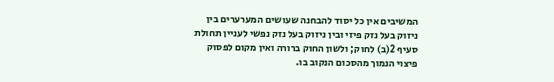המשיבים אין כל יסוד להבחנה שעושים המערערים בין ניזוק בעל נזק פיזי ובין ניזוק בעל נזק נפשי לעניין תחולת סעיף 2(ב) לחוק; ולשון החוק ברורה ואין מקום לפסוק פיצוי הנמוך מהסכום הנקוב בו.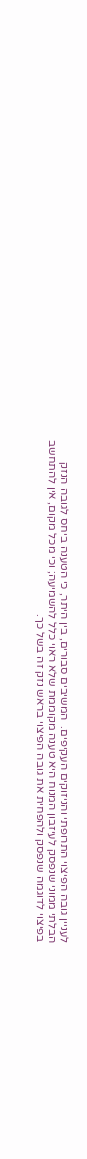לעניין גובה הפיצוי התרופתי והניזוקים העקיפים.  המשיבים סבורים, בין היתר, כי הטענה ביחס לגובה הנזק הבלתי ממוני שנפסק לעיזבון המנוח היא טענה מקוממת שלא ראוי כלל להשמיעה; וכי מכל מקום, אין להתחשב בפיצוי לדוגמה שנפסק ולהפחית את גובה הפיצוי בראש נזק זה בשל כך.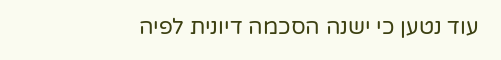עוד נטען כי ישנה הסכמה דיונית לפיה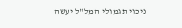ניכוי תגמולי המל"ל יעשה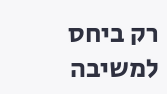רק ביחס למשיבה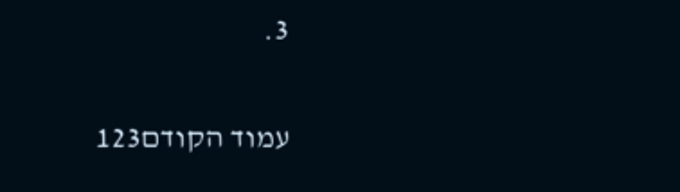3.

עמוד הקודם123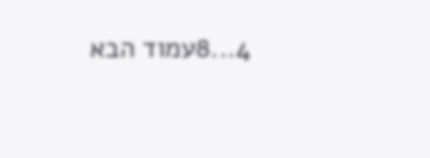4...8עמוד הבא